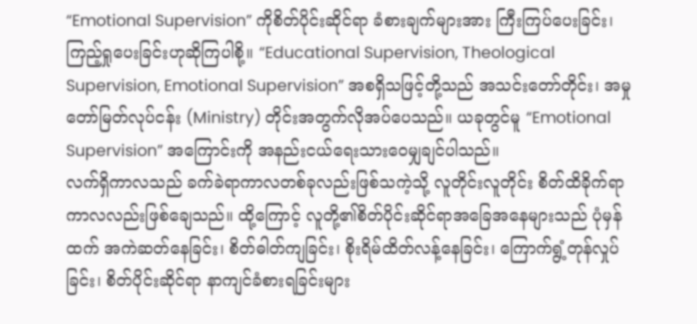“Emotional Supervision” ကိုစိတ်ပိုင်းဆိုင်ရာ ခံစားချက်များအား ကြီးကြပ်ပေးခြင်း၊ ကြည့်ရှုပေးခြင်းဟုဆိုကြပါစို့။ “Educational Supervision, Theological Supervision, Emotional Supervision” အစရှိသဖြင့်တို့သည် အသင်းတော်တိုင်း၊ အမှုတော်မြတ်လုပ်ငန်း (Ministry) တိုင်းအတွက်လိုအပ်ပေသည်။ ယခုတွင်မူ “Emotional Supervision” အကြောင်းကို အနည်းငယ်ရေးသားဝေမျှချင်ပါသည်။
လက်ရှိကာလသည် ခက်ခဲရာကာလတစ်ခုလည်းဖြစ်သကဲ့သို့ လူတိုင်းလူတိုင်း စိတ်ထိခိုက်ရာကာလလည်းဖြစ်ချေသည်။ ထို့ကြောင့် လူတို့၏စိတ်ပိုင်းဆိုင်ရာအခြေအနေများသည် ပုံမှန်ထက် အကဲဆတ်နေခြင်း၊ စိတ်ဓါတ်ကျခြင်း၊ စိုးရိမ်ထိတ်လန့်နေခြင်း၊ ကြောက်ရွံ့တုန်လှုပ်ခြင်း၊ စိတ်ပိုင်းဆိုင်ရာ နာကျင်ခံစားရခြင်းများ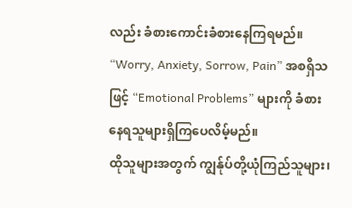လည်း ခံစားကောင်းခံစားနေကြရမည်။ “Worry, Anxiety, Sorrow, Pain” အစရှိသဖြင့် “Emotional Problems” များကို ခံစားနေရသူများရှိကြပေလိမ့်မည်။
ထိုသူများအတွက် ကျွန်ုပ်တို့ယုံကြည်သူများ၊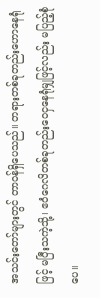အသင်းတော်များတွင် တာဝန်ရှိပေသည်။ တရားတစ်ခုတည်းဟောနေရုံဖြင့် မပြီးသကဲ့သို့၊ ဧဝံဂေလိတစ်ခုတည်းဝေငှနေရုံမျှဖြင့်လည်း မပြည့်စုံပေ။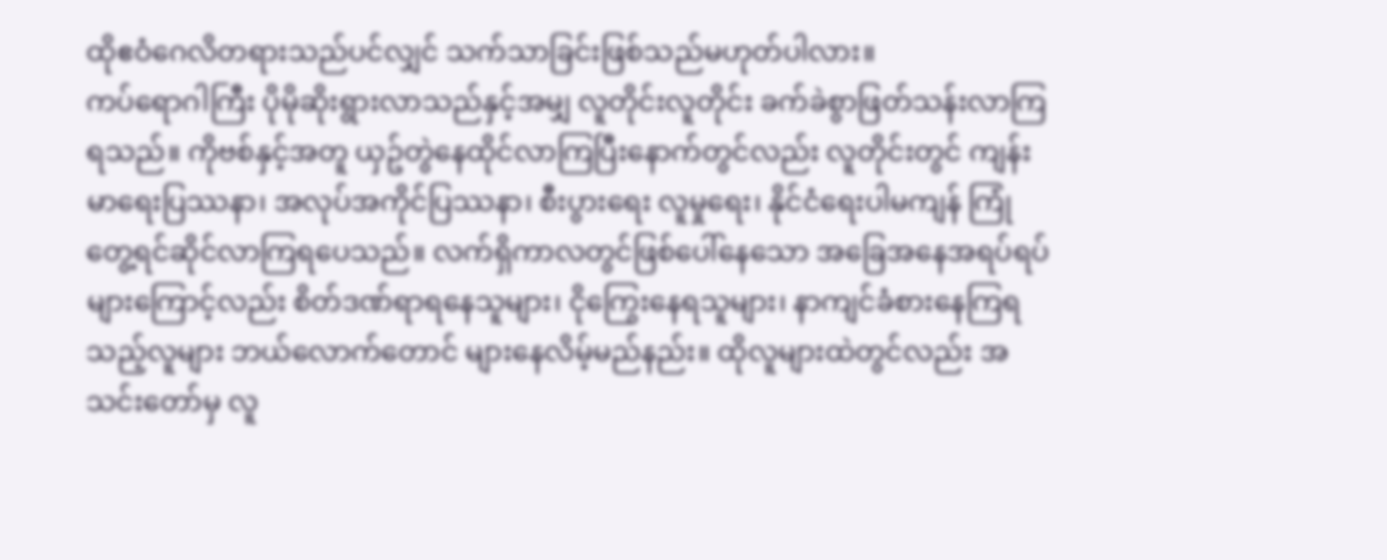ထိုဧဝံဂေလိတရားသည်ပင်လျှင် သက်သာခြင်းဖြစ်သည်မဟုတ်ပါလား။
ကပ်ရောဂါကြီး ပိုမိုဆိုးရွားလာသည်နှင့်အမျှ လူတိုင်းလူတိုင်း ခက်ခဲစွာဖြတ်သန်းလာကြရသည်။ ကိုဗစ်နှင့်အတူ ယှဥ်တွဲနေထိုင်လာကြပြီးနောက်တွင်လည်း လူတိုင်းတွင် ကျန်းမာရေးပြဿနာ၊ အလုပ်အကိုင်ပြဿနာ၊ စီးပွားရေး လူမှုရေး၊ နိုင်ငံရေးပါမကျန် ကြုံတွေ့ရင်ဆိုင်လာကြရပေသည်။ လက်ရှိကာလတွင်ဖြစ်ပေါ်နေသော အခြေအနေအရပ်ရပ်များကြောင့်လည်း စိတ်ဒဏ်ရာရနေသူများ၊ ငိုကြွေးနေရသူများ၊ နာကျင်ခံစားနေကြရသည့်လူများ ဘယ်လောက်တောင် များနေလိမ့်မည်နည်း။ ထိုလူများထဲတွင်လည်း အသင်းတော်မှ လူ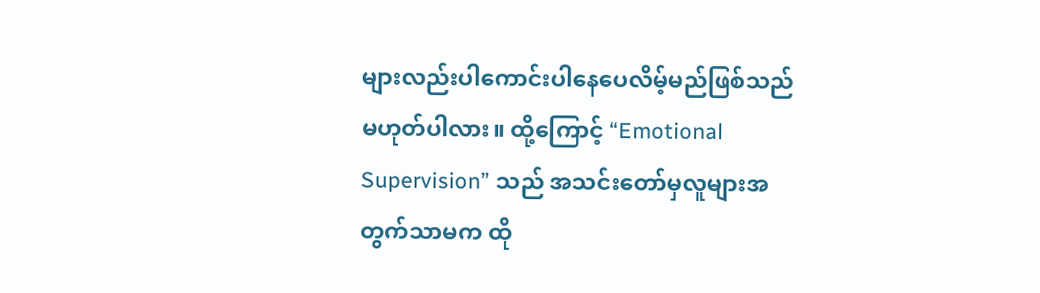များလည်းပါကောင်းပါနေပေလိမ့်မည်ဖြစ်သည်မဟုတ်ပါလား။ ထို့ကြောင့် “Emotional Supervision” သည် အသင်းတော်မှလူများအတွက်သာမက ထို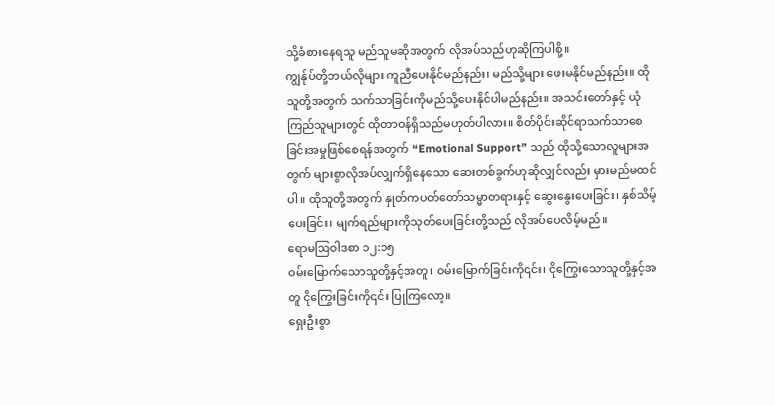သို့ခံစားနေရသူ မည်သူမဆိုအတွက် လိုအပ်သည်ဟုဆိုကြပါစို့။
ကျွန်ုပ်တို့ဘယ်လိုများ ကူညီပေးနိုင်မည်နည်း၊ မည်သို့များ ဖေးမနိုင်မည်နည်း။ ထိုသူတို့အတွက် သက်သာခြင်းကိုမည်သို့ပေးနိုင်ပါမည်နည်း။ အသင်းတော်နှင့် ယုံကြည်သူများတွင် ထိုတာဝန်ရှိသည်မဟုတ်ပါလား။ စိတ်ပိုင်းဆိုင်ရာသက်သာစေခြင်းအမှုဖြစ်စေရန်အတွက် “Emotional Support” သည် ထိုသို့သောလူများအတွက် များစွာလိုအပ်လျှက်ရှိနေသော ဆေးတစ်ခွက်ဟုဆိုလျှင်လည်း မှားမည်မထင်ပါ။ ထိုသူတို့အတွက် နှုတ်ကပတ်တော်သမ္မာတရားနှင့် ဆွေးနွေးပေးခြင်း၊ နှစ်သိမ့်ပေးခြင်း၊ မျက်ရည်များကိုသုတ်ပေးခြင်းတို့သည် လိုအပ်ပေလိမ့်မည်။
ရောမဩဝါဒစာ ၁၂:၁၅
ဝမ်းမြောက်သောသူတို့နှင့်အတူ၊ ဝမ်းမြောက်ခြင်းကို၎င်း၊ ငိုကြွေးသောသူတို့နှင့်အတူ ငိုကြွေးခြင်းကို၎င်း ပြုကြလော့။
ရှေးဦးစွာ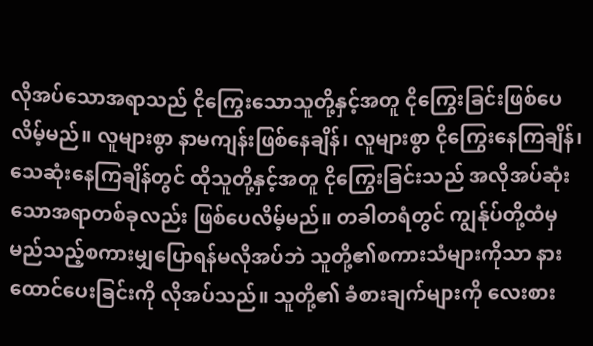လိုအပ်သောအရာသည် ငိုကြွေးသောသူတို့နှင့်အတူ ငိုကြွေးခြင်းဖြစ်ပေလိမ့်မည်။ လူများစွာ နာမကျန်းဖြစ်နေချိန်၊ လူများစွာ ငိုကြွေးနေကြချိန်၊ သေဆုံးနေကြချိန်တွင် ထိုသူတို့နှင့်အတူ ငိုကြွေးခြင်းသည် အလိုအပ်ဆုံးသောအရာတစ်ခုလည်း ဖြစ်ပေလိမ့်မည်။ တခါတရံတွင် ကျွန်ုပ်တို့ထံမှ မည်သည့်စကားမျှပြောရန်မလိုအပ်ဘဲ သူတို့၏စကားသံများကိုသာ နားထောင်ပေးခြင်းကို လိုအပ်သည်။ သူတို့၏ ခံစားချက်များကို လေးစား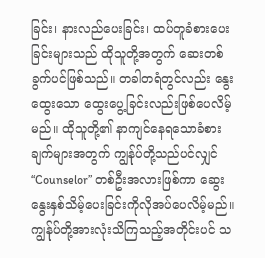ခြင်း၊ နားလည်ပေးခြင်း၊ ထပ်တူခံစားပေးခြင်းများသည် ထိုသူတို့အတွက် ဆေးတစ်ခွက်ပင်ဖြစ်သည်။ တခါတရံတွင်လည်း နွေးထွေးသော ထွေးပွေ့ခြင်းလည်းဖြစ်ပေလိမ့်မည်။ ထိုသူတို့၏ နာကျင်နေရသောခံစားချက်များအတွက် ကျွန်ုပ်တို့သည်ပင်လျှင် “Counselor” တစ်ဦးအလားဖြစ်ကာ ဆွေးနွေးနှစ်သိမ့်ပေးခြင်းကိုလိုအပ်ပေလိမ့်မည်။
ကျွန်ုပ်တို့အားလုံးသိကြသည့်အတိုင်းပင် သ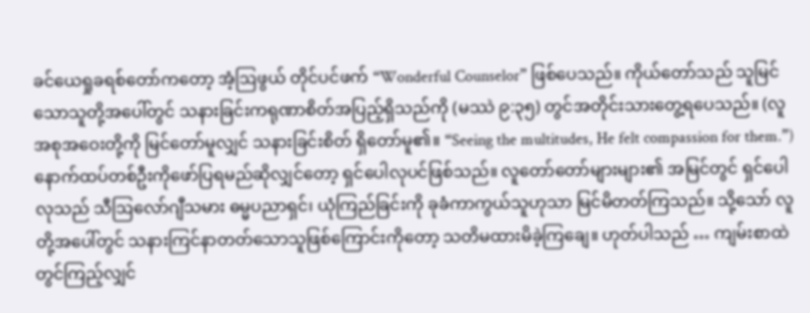ခင်ယေရှုခရစ်တော်ကတော့ အံ့ဩဖွယ် တိုင်ပင်ဖက် “Wonderful Counselor” ဖြစ်ပေသည်။ ကိုယ်တော်သည် သူမြင်သောသူတို့အပေါ်တွင် သနားခြင်းကရုဏာစိတ်အပြည့်ရှိသည်ကို (မဿဲ ၉:၃၅) တွင်အတိုင်းသားတွေ့ရပေသည်။ (လူအစုအဝေးတို့ကို မြင်တော်မူလျှင် သနားခြင်းစိတ် ရှိတော်မူ၏။ “Seeing the multitudes, He felt compassion for them.”)
နောက်ထပ်တစ်ဦးကိုဖော်ပြရမည်ဆိုလျှင်တော့ ရှင်ပေါလုပင်ဖြစ်သည်။ လူတော်တော်များများ၏ အမြင်တွင် ရှင်ပေါလုသည် သီဩလော်ဂျီသမား ဓမ္မပညာရှင်၊ ယုံကြည်ခြင်းကို ခုခံကာကွယ်သူဟုသာ မြင်မိတတ်ကြသည်။ သို့သော် လူတို့အပေါ်တွင် သနားကြင်နာတတ်သောသူဖြစ်ကြောင်းကိုတော့ သတိမထားမိခဲ့ကြချေ။ ဟုတ်ပါသည် … ကျမ်းစာထဲတွင်ကြည့်လျှင်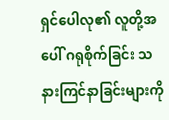ရှင်ပေါလု၏ လူတို့အပေါ် ဂရုစိုက်ခြင်း သနားကြင်နာခြင်းများကို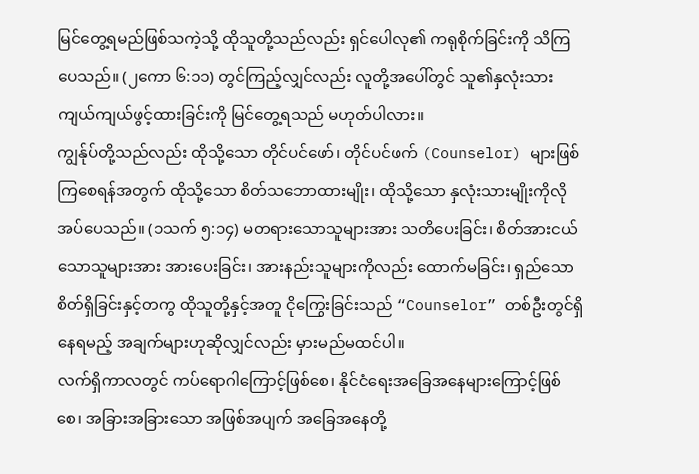မြင်တွေ့ရမည်ဖြစ်သကဲ့သို့ ထိုသူတို့သည်လည်း ရှင်ပေါလု၏ ကရုစိုက်ခြင်းကို သိကြပေသည်။ (၂ကော ၆:၁၁) တွင်ကြည့်လျှင်လည်း လူတို့အပေါ်တွင် သူ၏နှလုံးသားကျယ်ကျယ်ဖွင့်ထားခြင်းကို မြင်တွေ့ရသည် မဟုတ်ပါလား။
ကျွန်ုပ်တို့သည်လည်း ထိုသို့သော တိုင်ပင်ဖော်၊ တိုင်ပင်ဖက် (Counselor) များဖြစ်ကြစေရန်အတွက် ထိုသို့သော စိတ်သဘောထားမျိုး၊ ထိုသို့သော နှလုံးသားမျိုးကိုလိုအပ်ပေသည်။ (၁သက် ၅:၁၄) မတရားသောသူများအား သတိပေးခြင်း၊ စိတ်အားငယ်သောသူများအား အားပေးခြင်း၊ အားနည်းသူများကိုလည်း ထောက်မခြင်း၊ ရှည်သောစိတ်ရှိခြင်းနှင့်တကွ ထိုသူတို့နှင့်အတူ ငိုကြွေးခြင်းသည် “Counselor” တစ်ဦးတွင်ရှိနေရမည့် အချက်များဟုဆိုလျှင်လည်း မှားမည်မထင်ပါ။
လက်ရှိကာလတွင် ကပ်ရောဂါကြောင့်ဖြစ်စေ၊ နိုင်ငံရေးအခြေအနေများကြောင့်ဖြစ်စေ၊ အခြားအခြားသော အဖြစ်အပျက် အခြေအနေတို့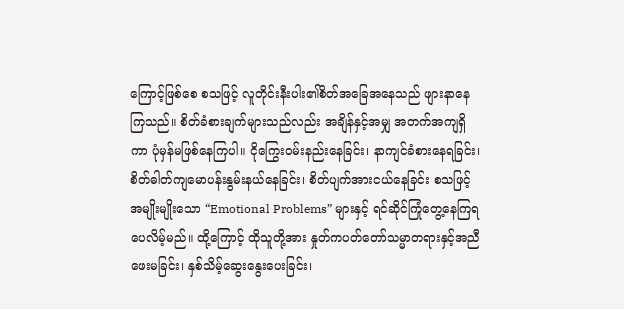ကြောင့်ဖြစ်စေ စသဖြင့် လူတိုင်းနီးပါး၏စိတ်အခြေအနေသည် ဖျားနာနေကြသည်။ စိတ်ခံစားချက်များသည်လည်း အချိန်နှင့်အမျှ အတက်အကျရှိကာ ပုံမှန်မဖြစ်နေကြပါ။ ငိုကြွေးဝမ်းနည်းနေခြင်း၊ နာကျင်ခံစားနေရခြင်း၊ စိတ်ဓါတ်ကျမောပန်းနွမ်းနယ်နေခြင်း၊ စိတ်ပျက်အားငယ်နေခြင်း စသဖြင့်အမျိုးမျိုးသော “Emotional Problems” များနှင့် ရင်ဆိုင်ကြုံတွေ့နေကြရပေလိမ့်မည်။ ထို့ကြောင့် ထိုသူတို့အား နှုတ်ကပတ်တော်သမ္မာတရားနှင့်အညီဖေးမခြင်း၊ နှစ်သိမ့်ဆွေးနွေးပေးခြင်း၊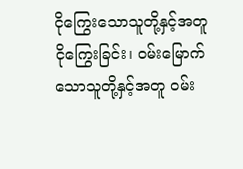ငိုကြွေးသောသူတို့နှင့်အတူ ငိုကြွေးခြင်း၊ ဝမ်းမြောက်သောသူတို့နှင့်အတူ ဝမ်း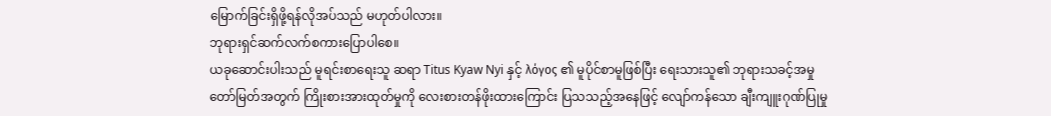မြောက်ခြင်းရှိဖို့ရန်လိုအပ်သည် မဟုတ်ပါလား။
ဘုရားရှင်ဆက်လက်စကားပြောပါစေ။
ယခုဆောင်းပါးသည် မူရင်းစာရေးသူ ဆရာ Titus Kyaw Nyi နှင့် λόγος ၏ မူပိုင်စာမူဖြစ်ပြီး ရေးသားသူ၏ ဘုရားသခင့်အမှုတော်မြတ်အတွက် ကြိုးစားအားထုတ်မှုကို လေးစားတန်ဖိုးထားကြောင်း ပြသသည့်အနေဖြင့် လျော်ကန်သော ချီးကျူးဂုဏ်ပြုမှု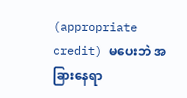(appropriate credit) မပေးဘဲ အခြားနေရာ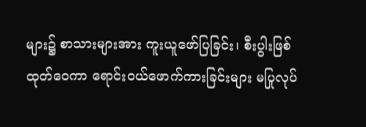များ၌ စာသားများအား ကူးယူဖော်ပြခြင်း၊ စီးပွါးဖြစ်ထုတ်ဝေကာ ရောင်းဝယ်ဖောက်ကားခြင်းများ မပြုလုပ်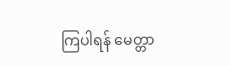ကြပါရန် မေတ္တာ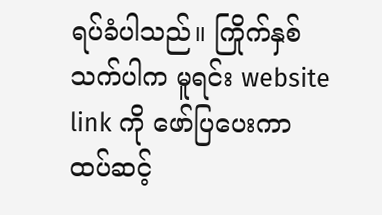ရပ်ခံပါသည်။ ကြိုက်နှစ်သက်ပါက မူရင်း website link ကို ဖော်ပြပေးကာ ထပ်ဆင့်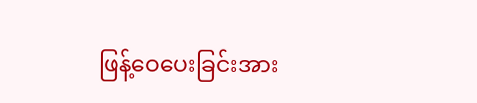ဖြန့်ဝေပေးခြင်းအား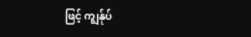ဖြင့် ကျွန်ုပ်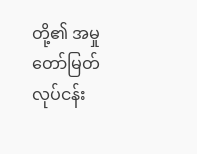တို့၏ အမှုတော်မြတ်လုပ်ငန်း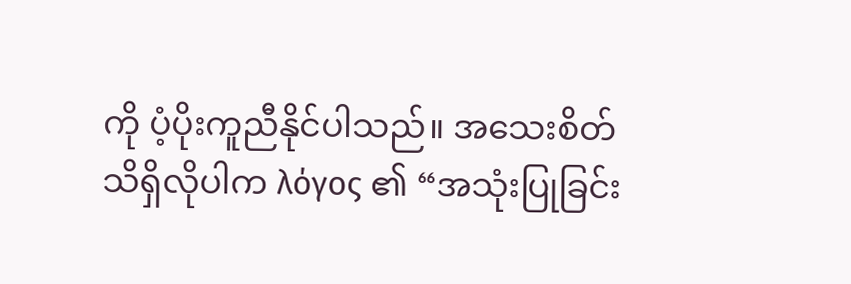ကို ပံ့ပိုးကူညီနိုင်ပါသည်။ အသေးစိတ်သိရှိလိုပါက λόγος ၏ “အသုံးပြုခြင်း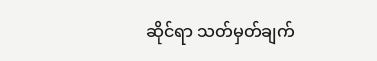ဆိုင်ရာ သတ်မှတ်ချက်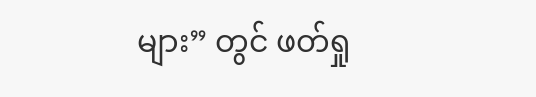များ” တွင် ဖတ်ရှု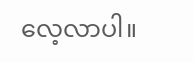လေ့လာပါ။